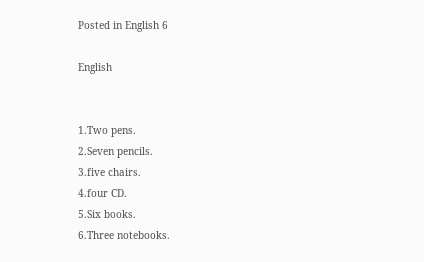Posted in English 6

English


1.Two pens.
2.Seven pencils.
3.five chairs.
4.four CD.
5.Six books.
6.Three notebooks.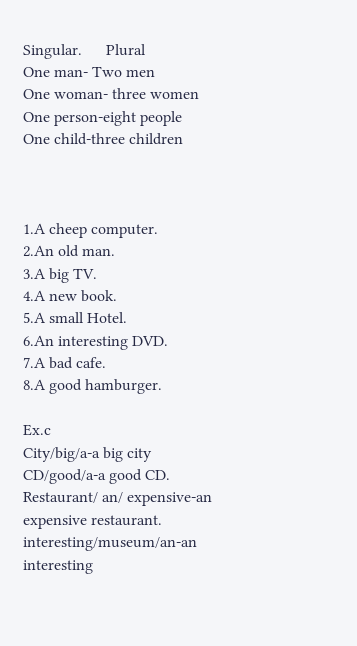Singular.      Plural
One man- Two men
One woman- three women
One person-eight people
One child-three children



1.A cheep computer.
2.An old man.
3.A big TV.
4.A new book.
5.A small Hotel.
6.An interesting DVD.
7.A bad cafe.
8.A good hamburger.

Ex.c
City/big/a-a big city
CD/good/a-a good CD.
Restaurant/ an/ expensive-an expensive restaurant.
interesting/museum/an-an interesting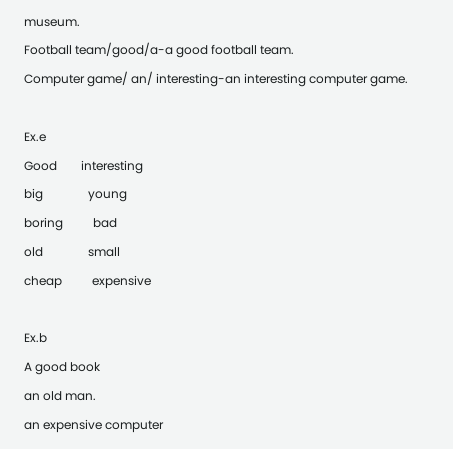museum.
Football team/good/a-a good football team.
Computer game/ an/ interesting-an interesting computer game.

Ex.e
Good        interesting
big               young
boring          bad
old               small
cheap          expensive

Ex.b
A good book
an old man.
an expensive computer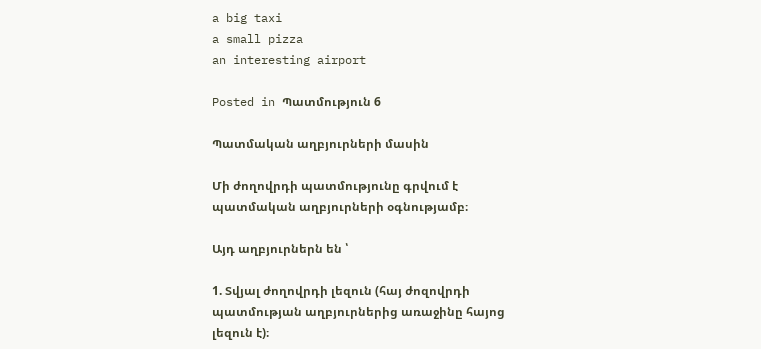a big taxi
a small pizza
an interesting airport

Posted in Պատմություն 6

Պատմական աղբյուրների մասին

Մի ժողովրդի պատմությունը գրվում է պատմական աղբյուրների օգնությամբ։

Այդ աղբյուրներն են ՝

1. Տվյալ ժողովրդի լեզուն (հայ ժոզովրդի պատմության աղբյուրներից առաջինը հայոց լեզուն է)։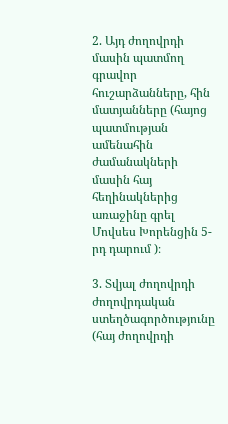2. Այդ ժողովրդի մասին պատմող գրավոր հուշարձանները, հին մատյանները (հայոց պատմության ամենահին ժամանակների մասին հայ հեղինակներից առաջինը գրել Մովսես Խորենցին 5-րդ դարում )։

3. Տվյալ ժողովրդի ժողովրդական ստեղծագործությունը (հայ ժողովրդի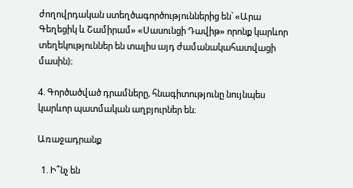ժողովրդական ստեղծագործություններից են՝ «Արա Գեղեցիկ և Շամիրամ» «Սասունցի Դավիթ» որոնք կարևոր տեղեկություններ են տալիս այդ ժամանակահատվացի մասին)։

4. Գործածված դրամները, հնագիտությունը նույնպես կարևոր պատմական աղբյուրներ են։

Առաջադրանք

  1. Ի՞նչ են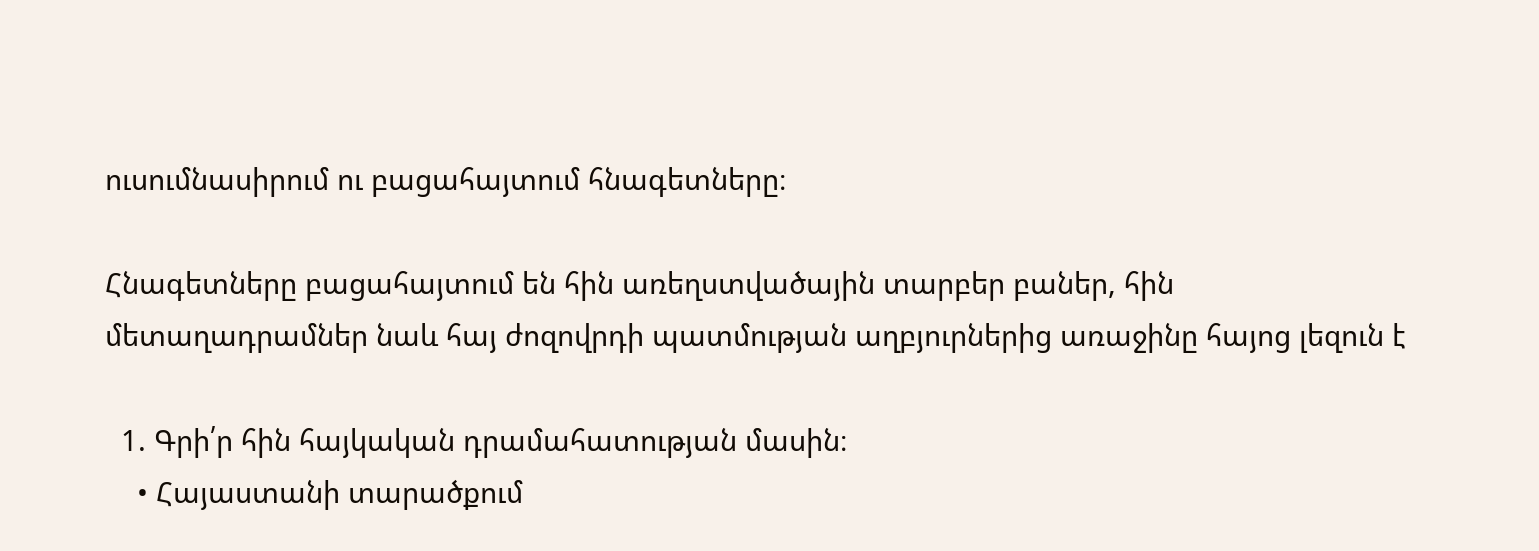ուսումնասիրում ու բացահայտում հնագետները։

Հնագետները բացահայտում են հին առեղստվածային տարբեր բաներ, հին մետաղադրամներ նաև հայ ժոզովրդի պատմության աղբյուրներից առաջինը հայոց լեզուն է

  1. Գրի՛ր հին հայկական դրամահատության մասին։
    • Հայաստանի տարածքում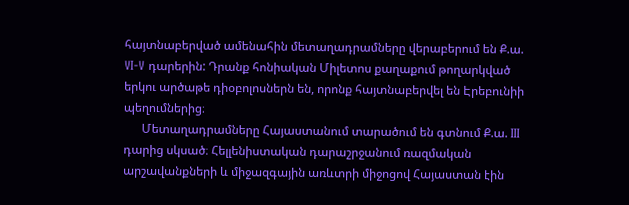հայտնաբերված ամենահին մետաղադրամները վերաբերում են Ք.ա. VI-V դարերին: Դրանք հոնիական Միլետոս քաղաքում թողարկված երկու արծաթե դիօբոլոսներն են, որոնք հայտնաբերվել են Էրեբունիի պեղումներից։
      Մետաղադրամները Հայաստանում տարածում են գտնում Ք.ա. III դարից սկսած։ Հելլենիստական դարաշրջանում ռազմական արշավանքների և միջազգային առևտրի միջոցով Հայաստան էին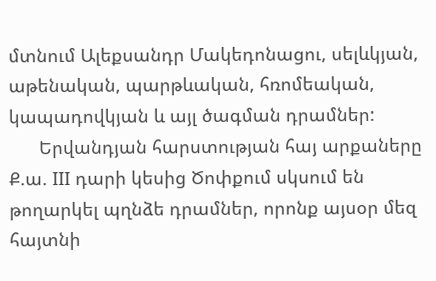մտնում Ալեքսանդր Մակեդոնացու, սելևկյան, աթենական, պարթևական, հռոմեական, կապադովկյան և այլ ծագման դրամներ:
      Երվանդյան հարստության հայ արքաները Ք.ա. III դարի կեսից Ծոփքում սկսում են թողարկել պղնձե դրամներ, որոնք այսօր մեզ հայտնի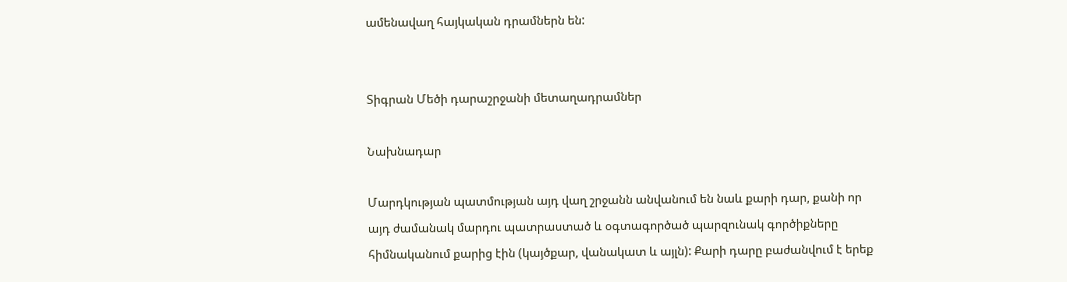ամենավաղ հայկական դրամներն են:


Տիգրան Մեծի դարաշրջանի մետաղադրամներ

Նախնադար

Մարդկության պատմության այդ վաղ շրջանն անվանում են նաև քարի դար, քանի որ այդ ժամանակ մարդու պատրաստած և օգտագործած պարզունակ գործիքները հիմնականում քարից էին (կայծքար, վանակատ և այլն): Քարի դարը բաժանվում է երեք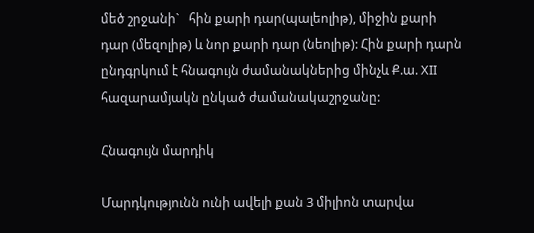մեծ շրջանի`   հին քարի դար(պալեոլիթ), միջին քարի դար (մեզոլիթ) և նոր քարի դար (նեոլիթ): Հին քարի դարն ընդգրկում է հնագույն ժամանակներից մինչև Ք.ա. XII հազարամյակն ընկած ժամանակաշրջանը:

Հնագույն մարդիկ

Մարդկությունն ունի ավելի քան 3 միլիոն տարվա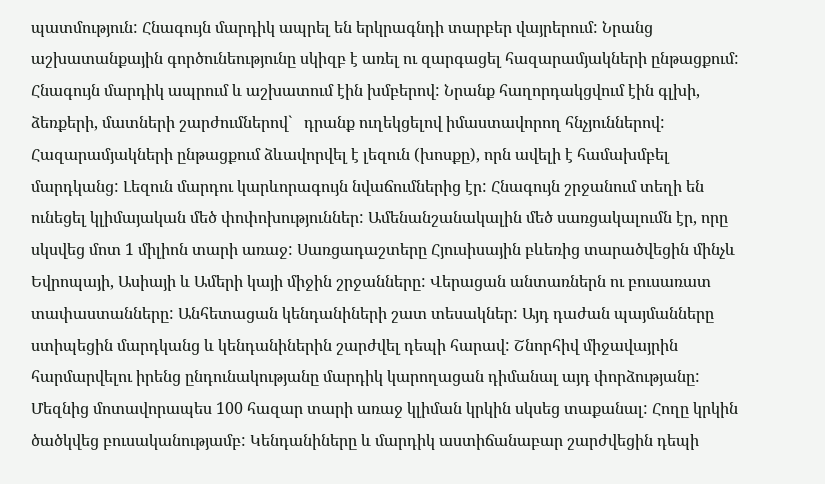պատմություն: Հնագույն մարդիկ ապրել են երկրագնդի տարբեր վայրերում: Նրանց աշխատանքային գործունեությունը սկիզբ է առել ու զարգացել հազարամյակների ընթացքում: Հնագույն մարդիկ ապրում և աշխատում էին խմբերով: Նրանք հաղորդակցվում էին գլխի, ձեռքերի, մատների շարժումներով`   դրանք ուղեկցելով իմաստավորող հնչյուններով: Հազարամյակների ընթացքում ձևավորվել է լեզուն (խոսքը), որն ավելի է համախմբել մարդկանց: Լեզուն մարդու կարևորագույն նվաճումներից էր: Հնագույն շրջանում տեղի են ունեցել կլիմայական մեծ փոփոխություններ: Ամենանշանակալին մեծ սառցակալումն էր, որը սկսվեց մոտ 1 միլիոն տարի առաջ: Սառցադաշտերը Հյուսիսային բևեռից տարածվեցին մինչև Եվրոպայի, Ասիայի և Ամերի կայի միջին շրջանները: Վերացան անտառներն ու բուսառատ տափաստանները: Անհետացան կենդանիների շատ տեսակներ: Այդ դաժան պայմանները ստիպեցին մարդկանց և կենդանիներին շարժվել դեպի հարավ: Շնորհիվ միջավայրին հարմարվելու իրենց ընդունակությանը մարդիկ կարողացան դիմանալ այդ փորձությանը: Մեզնից մոտավորապես 100 հազար տարի առաջ կլիման կրկին սկսեց տաքանալ: Հողը կրկին ծածկվեց բուսականությամբ: Կենդանիները և մարդիկ աստիճանաբար շարժվեցին դեպի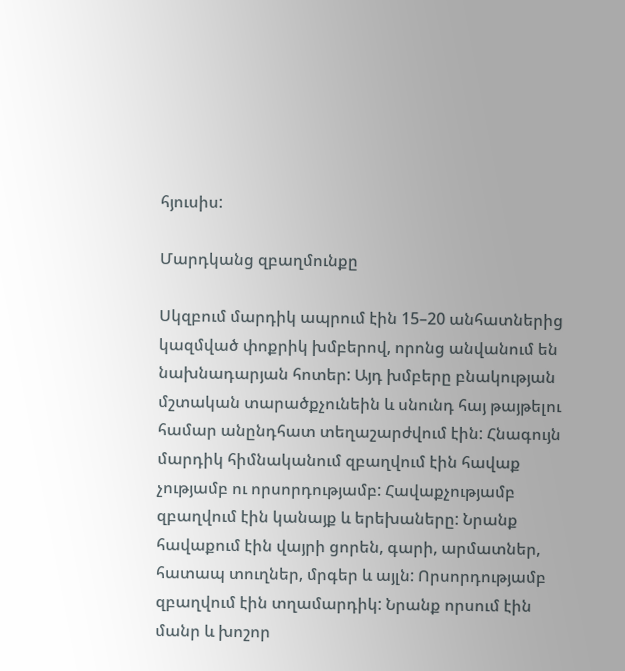հյուսիս:

Մարդկանց զբաղմունքը

Սկզբում մարդիկ ապրում էին 15–20 անհատներից կազմված փոքրիկ խմբերով, որոնց անվանում են նախնադարյան հոտեր: Այդ խմբերը բնակության մշտական տարածքչունեին և սնունդ հայ թայթելու համար անընդհատ տեղաշարժվում էին: Հնագույն մարդիկ հիմնականում զբաղվում էին հավաք չությամբ ու որսորդությամբ: Հավաքչությամբ զբաղվում էին կանայք և երեխաները: Նրանք հավաքում էին վայրի ցորեն, գարի, արմատներ, հատապ տուղներ, մրգեր և այլն: Որսորդությամբ զբաղվում էին տղամարդիկ: Նրանք որսում էին մանր և խոշոր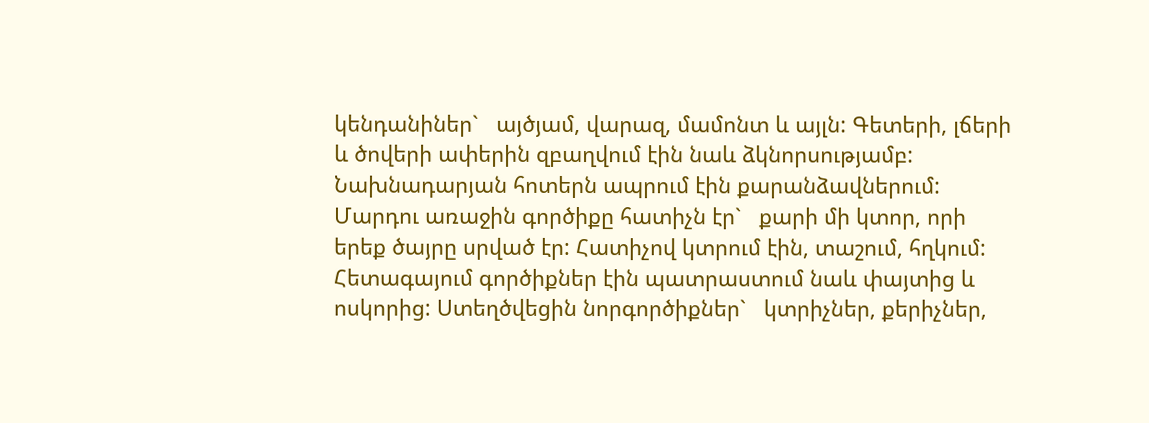կենդանիներ`   այծյամ, վարազ, մամոնտ և այլն: Գետերի, լճերի և ծովերի ափերին զբաղվում էին նաև ձկնորսությամբ: Նախնադարյան հոտերն ապրում էին քարանձավներում: Մարդու առաջին գործիքը հատիչն էր`   քարի մի կտոր, որի երեք ծայրը սրված էր: Հատիչով կտրում էին, տաշում, հղկում: Հետագայում գործիքներ էին պատրաստում նաև փայտից և ոսկորից: Ստեղծվեցին նորգործիքներ`   կտրիչներ, քերիչներ,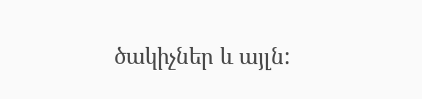ծակիչներ և այլն: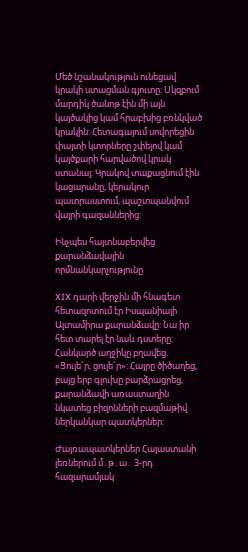Մեծ նշանակություն ունեցավ կրակի ստացման գյուտը: Սկզբում մարդիկ ծանոթ էին մի այն կայծակից կամ հրաբխից բռնկված կրակին: Հետագայում սովորեցին փայտի կտորները շփելով կամ կայծքարի հարվածով կրակ ստանալ: Կրակով տաքացնում էին կացարանը, կերակուր պատրաստում, պաշտպանվում վայրի գազաններից:

Ինչպես հայտնաբերվեց քարանձավային որմնանկարչությունը

XIX դարի վերջին մի հնագետ հետազոտում էր Իսպանիայի Ալտամիրա քարանձավը: Նա իր հետ տարել էր նաև դստերը: Հանկարծ աղջիկը բղավեց. «Ցուլե՜ր, ցուլե՜ր»: Հայրը ծիծաղեց, բայց երբ գլուխը բարձրացրեց, քարանձավի առաստաղին նկատեց բիզոնների բազմաթիվ ներկանկար պատկերներ:

Ժայռապատկերներ Հայաստանի լեռներում մ․թ․ա․ 3-րդ հազարամյակ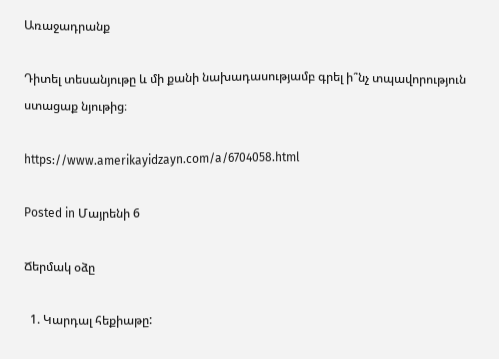Առաջադրանք

Դիտել տեսանյութը և մի քանի նախադասությամբ գրել ի՞նչ տպավորություն ստացաք նյութից։

https://www.amerikayidzayn.com/a/6704058.html

Posted in Մայրենի 6

Ճերմակ օձը

  1. Կարդալ հեքիաթը: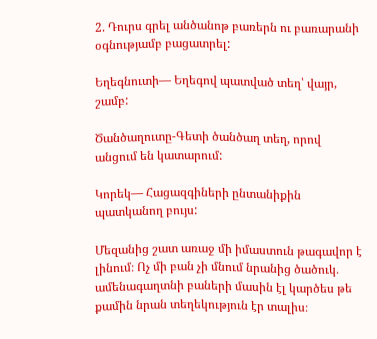2. Դուրս գրել անծանոթ բառերն ու բառարանի օգնությամբ բացատրել:

Եղեգնուտի— Եղեգով պատված տեղ՝ վայր, շամբ:

Ծանծաղուտը-Գետի ծանծաղ տեղ, որով անցում են կատարում:

Կորեկ— Հացազգիների ընտանիքին պատկանող բույս:

Մեզանից շատ առաջ մի իմաստուն թագավոր է լինում։ Ոչ մի բան չի մնում նրանից ծածուկ․ ամենագաղտնի բաների մասին էլ կարծես թե քամին նրան տեղեկություն էր տալիս։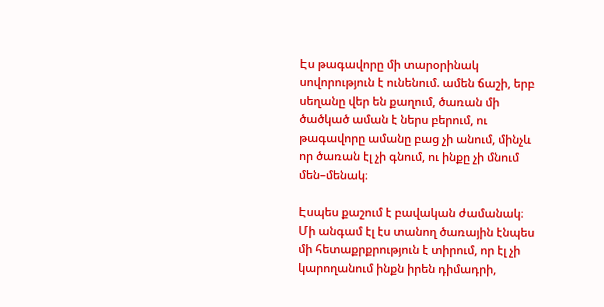Էս թագավորը մի տարօրինակ սովորություն է ունենում. ամեն ճաշի, երբ սեղանը վեր են քաղում, ծառան մի ծածկած աման է ներս բերում, ու թագավորը ամանը բաց չի անում, մինչև որ ծառան էլ չի գնում, ու ինքը չի մնում մեն–մենակ։

Էսպես քաշում է բավական ժամանակ։ Մի անգամ էլ էս տանող ծառային էնպես մի հետաքրքրություն է տիրում, որ էլ չի կարողանում ինքն իրեն դիմադրի,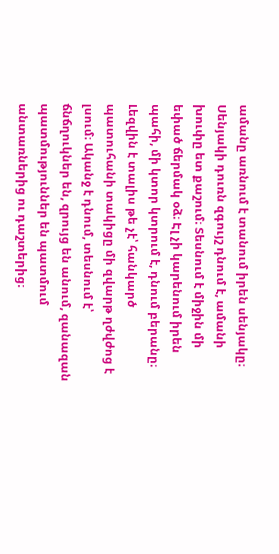ամանը առնում է տանում իրեն սենյակը։ Սենյակի դուռն զգույշ դնում է, ամանի խուփը ետ քաշում։ Տեսնում է միջին մի եփած ճերմակ օձ։ Էլ չի կարենում իրեն պահի, մի կտոր կտրում է, դնում բերանը։ Լեզվին է տալիս թե չէ՝ հանկարծ պատուհանի տակիցը մի զվարթ ղժվժոց է լսում։ Ականջ է դնում, տեսնում է՝ ճնճղուկներ են, զրույց են անում, զանազան պատմություններ են պատմում անտառներից ու դաշտերից։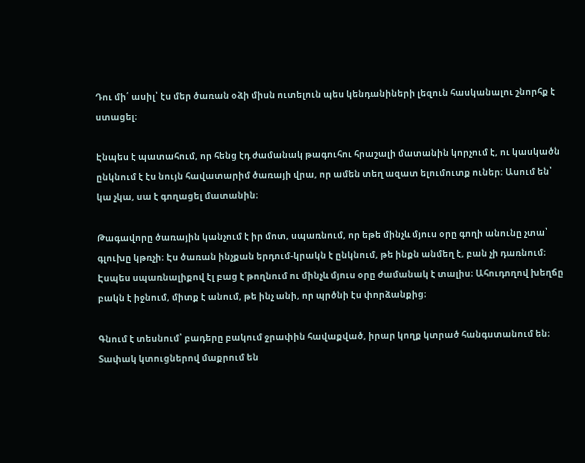Դու մի՛ ասիլ՝ էս մեր ծառան օձի միսն ուտելուն պես կենդանիների լեզուն հասկանալու շնորհք է ստացել։

Էնպես է պատահում, որ հենց էդ ժամանակ թագուհու հրաշալի մատանին կորչում է, ու կասկածն ընկնում է էս նույն հավատարիմ ծառայի վրա, որ ամեն տեղ ազատ ելումուտք ուներ։ Ասում են՝ կա չկա, սա է գողացել մատանին։

Թագավորը ծառային կանչում է իր մոտ, սպառնում, որ եթե մինչև մյուս օրը գողի անունը չտա՝ գլուխը կթռչի։ Էս ծառան ինչքան երդում-կրակն է ընկնում, թե ինքն անմեղ է, բան չի դառնում։ Էսպես սպառնալիքով էլ բաց է թողնում ու մինչև մյուս օրը ժամանակ է տալիս։ Ահուդողով խեղճը բակն է իջնում, միտք է անում, թե ինչ անի, որ պրծնի էս փորձանքից։

Գնում է տեսնում՝ բադերը բակում ջրափին հավաքված, իրար կողք կտրած հանգստանում են։ Տափակ կտուցներով մաքրում են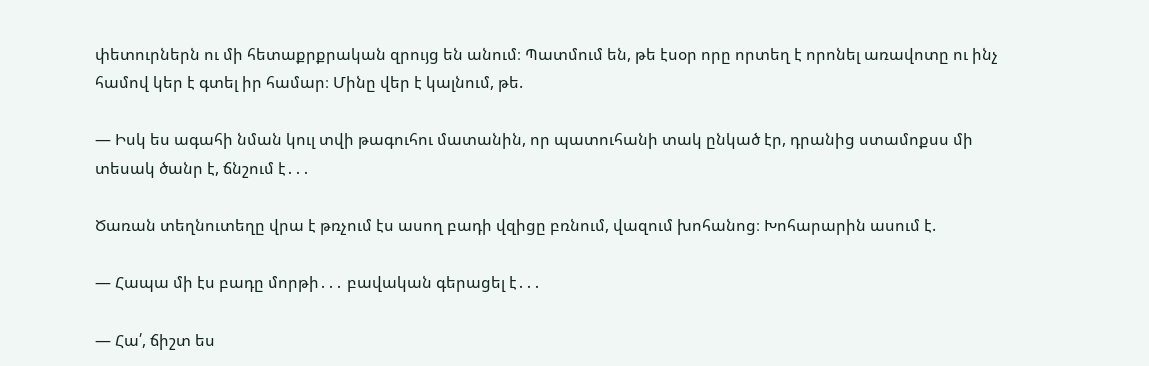փետուրներն ու մի հետաքրքրական զրույց են անում։ Պատմում են, թե էսօր որը որտեղ է որոնել առավոտը ու ինչ համով կեր է գտել իր համար։ Մինը վեր է կալնում, թե.

— Իսկ ես ագահի նման կուլ տվի թագուհու մատանին, որ պատուհանի տակ ընկած էր, դրանից ստամոքսս մի տեսակ ծանր է, ճնշում է․․․

Ծառան տեղնուտեղը վրա է թռչում էս ասող բադի վզիցը բռնում, վազում խոհանոց։ Խոհարարին ասում է.

— Հապա մի էս բադը մորթի․․․ բավական գերացել է․․․

— Հա՛, ճիշտ ես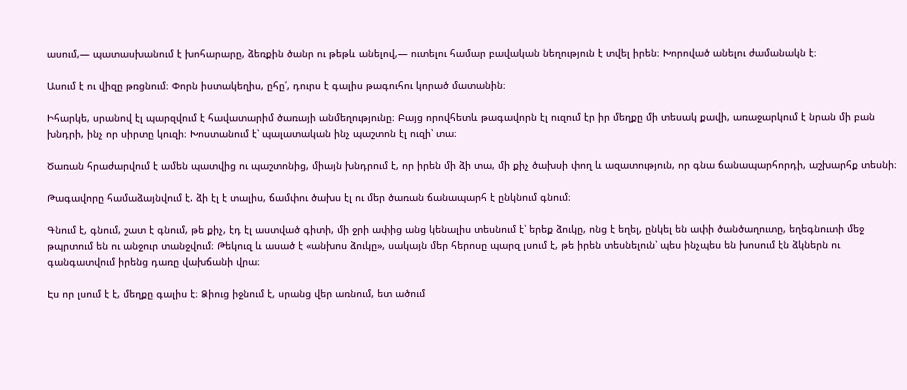ասում,— պատասխանում է խոհարարը, ձեռքին ծանր ու թեթև անելով,— ուտելու համար բավական նեղություն է տվել իրեն։ Խորոված անելու ժամանակն է։

Ասում է ու վիզը թռցնում։ Փորն իստակեղիս, ըհը՛, դուրս է գալիս թագուհու կորած մատանին։

Իհարկե, սրանով էլ պարզվում է հավատարիմ ծառայի անմեղությունը։ Բայց որովհետև թագավորն էլ ուզում էր իր մեղքը մի տեսակ քավի, առաջարկում է նրան մի բան խնդրի, ինչ որ սիրտը կուզի։ Խոստանում է՝ պալատական ինչ պաշտոն էլ ուզի՝ տա։

Ծառան հրաժարվում է ամեն պատվից ու պաշտոնից, միայն խնդրում է, որ իրեն մի ձի տա, մի քիչ ծախսի փող և ազատություն, որ գնա ճանապարհորդի, աշխարհք տեսնի։

Թագավորը համաձայնվում է. ձի էլ է տալիս, ճամփու ծախս էլ ու մեր ծառան ճանապարհ է ընկնում գնում։

Գնում է, գնում, շատ է գնում, թե քիչ, էդ էլ աստված գիտի, մի ջրի ափից անց կենալիս տեսնում է՝ երեք ձուկը, ոնց է եղել, ընկել են ափի ծանծաղուտը, եղեգնուտի մեջ թպրտում են ու անջուր տանջվում։ Թեկուզ և ասած է «անխոս ձուկը», սակայն մեր հերոսը պարզ լսում է, թե իրեն տեսնելուն՝ պես ինչպես են խոսում էն ձկներն ու գանգատվում իրենց դառը վախճանի վրա։

Էս որ լսում է է, մեղքը գալիս է։ Ձիուց իջնում է, սրանց վեր առնում, ետ ածում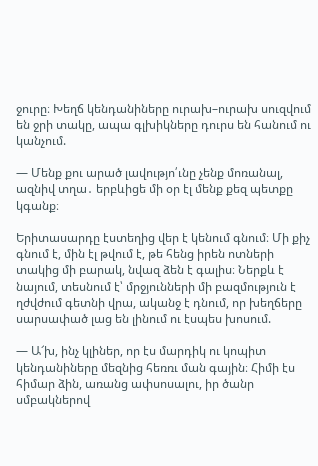ջուրը։ Խեղճ կենդանիները ուրախ–ուրախ սուզվում են ջրի տակը, ապա գլխիկները դուրս են հանում ու կանչում.

— Մենք քու արած լավությո՛ւնը չենք մոռանալ, ազնիվ տղա․ երբևիցե մի օր էլ մենք քեզ պետքը կգանք։

Երիտասարդը էստեղից վեր է կենում գնում։ Մի քիչ գնում է, մին էլ թվում է, թե հենց իրեն ոտների տակից մի բարակ, նվազ ձեն է գալիս։ Ներքև է նայում, տեսնում է՝ մրջյունների մի բազմություն է ղժվժում գետնի վրա, ականջ է դնում, որ խեղճերը սարսափած լաց են լինում ու էսպես խոսում.

— Ա՜խ, ինչ կլիներ, որ էս մարդիկ ու կոպիտ կենդանիները մեզնից հեռռւ ման գային։ Հիմի էս հիմար ձին, առանց ափսոսալու, իր ծանր սմբակներով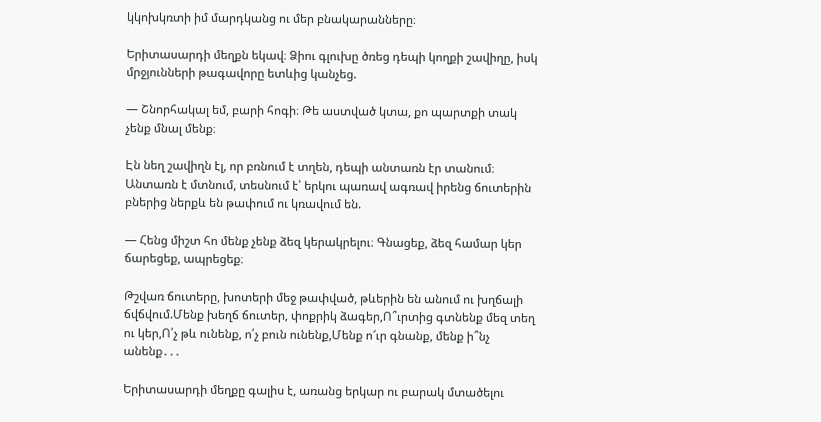կկոխկռտի իմ մարդկանց ու մեր բնակարանները։

Երիտասարդի մեղքն եկավ։ Ձիու գլուխը ծռեց դեպի կողքի շավիղը, իսկ մրջյունների թագավորը ետևից կանչեց.

— Շնորհակալ եմ, բարի հոգի։ Թե աստված կտա, քո պարտքի տակ չենք մնալ մենք։

Էն նեղ շավիղն էլ, որ բռնում է տղեն, դեպի անտառն էր տանում։ Անտառն է մտնում, տեսնում է՝ երկու պառավ ագռավ իրենց ճուտերին բներից ներքև են թափում ու կռավում են.

— Հենց միշտ հո մենք չենք ձեզ կերակրելու։ Գնացեք, ձեզ համար կեր ճարեցեք, ապրեցեք։

Թշվառ ճուտերը, խոտերի մեջ թափված, թևերին են անում ու խղճալի ճվճվում.Մենք խեղճ ճուտեր, փոքրիկ ձագեր,Ո՞ւրտից գտնենք մեզ տեղ ու կեր,Ո՛չ թև ունենք, ո՛չ բուն ունենք,Մենք ո՜ւր գնանք, մենք ի՞նչ անենք․․․

Երիտասարդի մեղքը գալիս է, առանց երկար ու բարակ մտածելու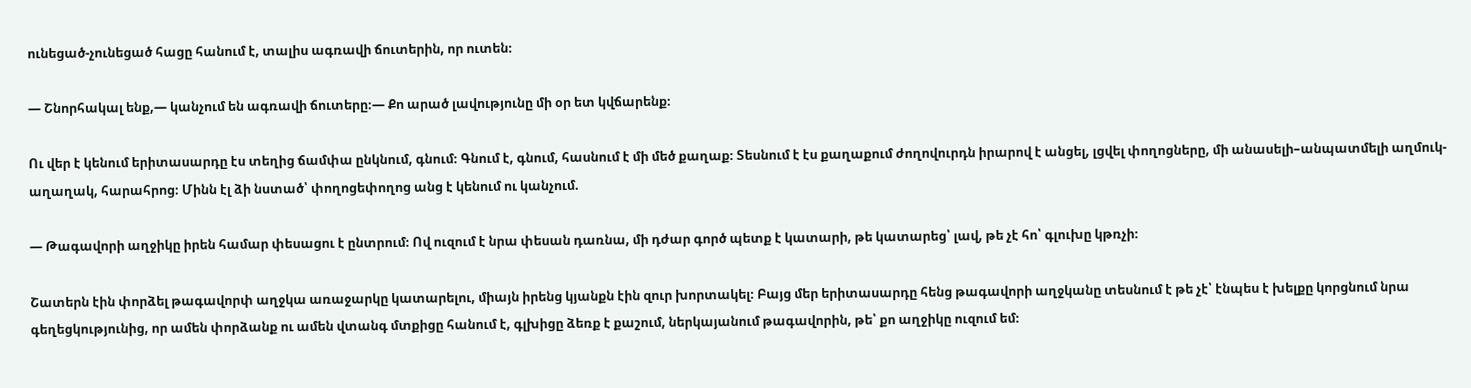ունեցած-չունեցած հացը հանում է, տալիս ագռավի ճուտերին, որ ուտեն։

— Շնորհակալ ենք,— կանչում են ագռավի ճուտերը։— Քո արած լավությունը մի օր ետ կվճարենք։

Ու վեր է կենում երիտասարդը էս տեղից ճամփա ընկնում, գնում։ Գնում է, գնում, հասնում է մի մեծ քաղաք։ Տեսնում է էս քաղաքում ժողովուրդն իրարով է անցել, լցվել փողոցները, մի անասելի–անպատմելի աղմուկ-աղաղակ, հարահրոց։ Մինն էլ ձի նստած՝ փողոցեփողոց անց է կենում ու կանչում.

— Թագավորի աղջիկը իրեն համար փեսացու է ընտրում։ Ով ուզում է նրա փեսան դառնա, մի դժար գործ պետք է կատարի, թե կատարեց՝ լավ, թե չէ հո՝ գլուխը կթռչի։

Շատերն էին փորձել թագավորփ աղջկա առաջարկը կատարելու, միայն իրենց կյանքն էին զուր խորտակել։ Բայց մեր երիտասարդը հենց թագավորի աղջկանը տեսնում է թե չէ՝ էնպես է խելքը կորցնում նրա գեղեցկությունից, որ ամեն փորձանք ու ամեն վտանգ մտքիցը հանում է, գլխիցը ձեռք է քաշում, ներկայանում թագավորին, թե՝ քո աղջիկը ուզում եմ։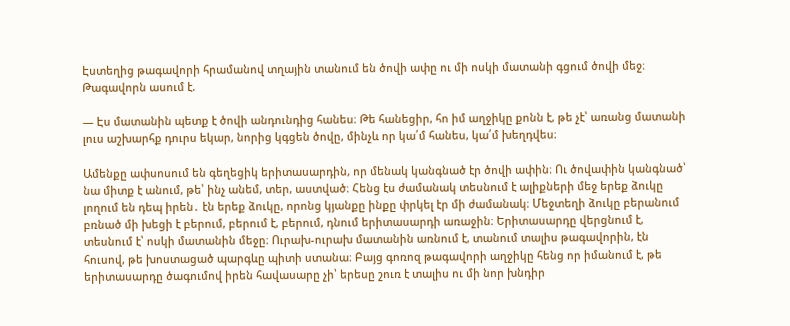Էստեղից թագավորի հրամանով տղային տանում են ծովի ափը ու մի ոսկի մատանի գցում ծովի մեջ։ Թագավորն ասում է.

— Էս մատանին պետք է ծովի անդունդից հանես։ Թե հանեցիր, հո իմ աղջիկը քոնն է, թե չէ՝ առանց մատանի լուս աշխարհք դուրս եկար, նորից կգցեն ծովը, մինչև որ կա՛մ հանես, կա՛մ խեղդվես։

Ամենքը ափսոսում են գեղեցիկ երիտասարդին, որ մենակ կանգնած էր ծովի ափին։ Ու ծովափին կանգնած՝ նա միտք է անում, թե՝ ինչ անեմ, տեր, աստված։ Հենց էս ժամանակ տեսնում է ալիքների մեջ երեք ձուկը լողում են դեպ իրեն․ էն երեք ձուկը, որոնց կյանքը ինքը փրկել էր մի ժամանակ։ Մեջտեղի ձուկը բերանում բռնած մի խեցի է բերում, բերում է, բերում, դնում երիտասարդի առաջին։ Երիտասարդը վերցնում է, տեսնում է՝ ոսկի մատանին մեջը։ Ուրախ-ուրախ մատանին առնում է, տանում տալիս թագավորին, էն հուսով, թե խոստացած պարգևը պիտի ստանա։ Բայց գոռոզ թագավորի աղջիկը հենց որ իմանում է, թե երիտասարդը ծագումով իրեն հավասարը չի՝ երեսը շուռ է տալիս ու մի նոր խնդիր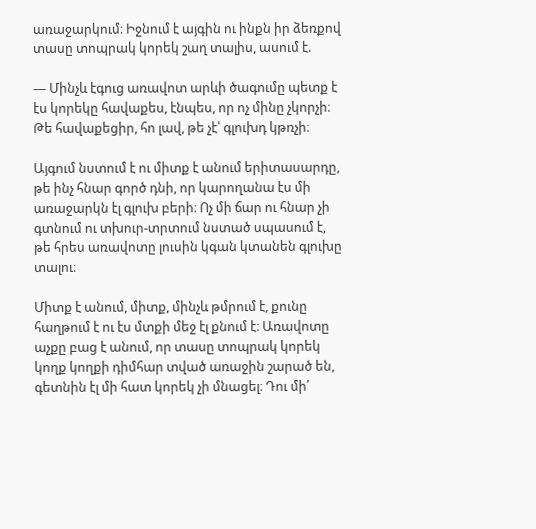առաջարկում։ Իջնում է այգին ու ինքն իր ձեռքով տասը տոպրակ կորեկ շաղ տալիս, ասում է.

— Մինչև էգուց առավոտ արևի ծագումը պետք է էս կորեկը հավաքես, էնպես, որ ոչ մինը չկորչի։ Թե հավաքեցիր, հո լավ, թե չէ՝ գլուխդ կթռչի։

Այգում նստում է ու միտք է անում երիտասարդը, թե ինչ հնար գործ դնի, որ կարողանա էս մի առաջարկն էլ գլուխ բերի։ Ոչ մի ճար ու հնար չի գտնում ու տխուր-տրտում նստած սպասում է, թե հրես առավոտը լուսին կգան կտանեն գլուխը տալու։

Միտք է անում, միտք, մինչև թմրում է, քունը հաղթում է ու էս մտքի մեջ էլ քնում է։ Առավոտը աչքը բաց է անում, որ տասը տոպրակ կորեկ կողք կողքի դիմհար տված առաջին շարած են, գետնին էլ մի հատ կորեկ չի մնացել։ Դու մի՛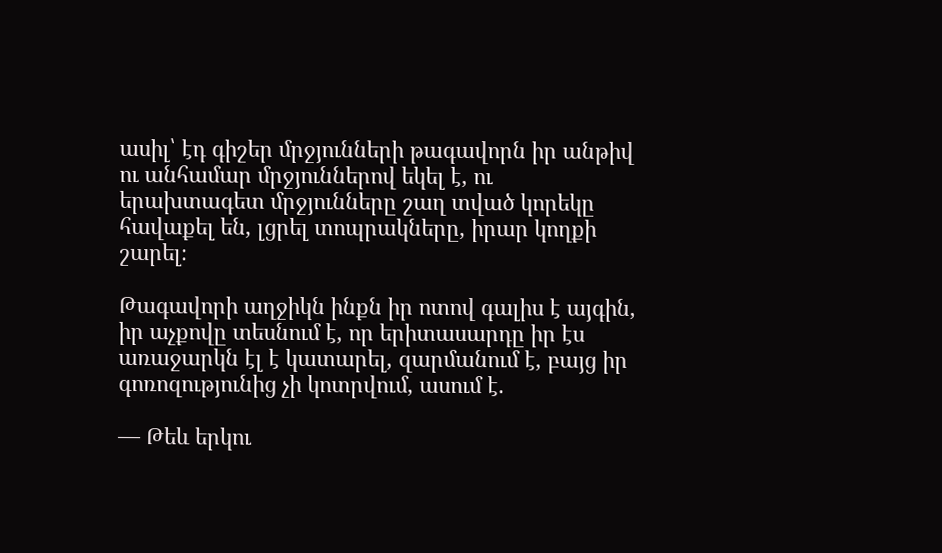ասիլ՝ էդ գիշեր մրջյունների թագավորն իր անթիվ ու անհամար մրջյուններով եկել է, ու երախտագետ մրջյունները շաղ տված կորեկը հավաքել են, լցրել տոպրակները, իրար կողքի շարել։

Թագավորի աղջիկն ինքն իր ոտով գալիս է այգին, իր աչքովը տեսնում է, որ երիտասարդը իր էս առաջարկն էլ է կատարել, զարմանում է, բայց իր գոռոզությունից չի կոտրվում, ասում է.

— Թեև երկու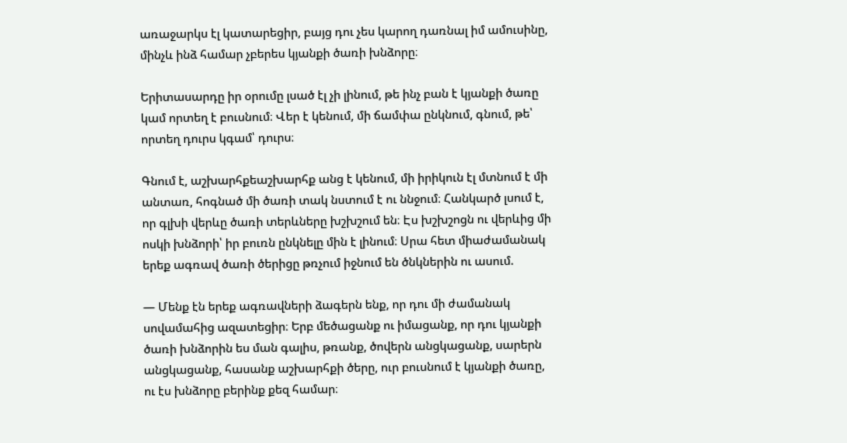առաջարկս էլ կատարեցիր, բայց դու չես կարող դառնալ իմ ամուսինը, մինչև ինձ համար չբերես կյանքի ծառի խնձորը։

Երիտասարդը իր օրումը լսած էլ չի լինում, թե ինչ բան է կյանքի ծառը կամ որտեղ է բուսնում։ Վեր է կենում, մի ճամփա ընկնում, գնում, թե՝ որտեղ դուրս կգամ՝ դուրս։

Գնում է, աշխարհքեաշխարհք անց է կենում, մի իրիկուն էլ մտնում է մի անտառ, հոգնած մի ծառի տակ նստում է ու ննջում։ Հանկարծ լսում է, որ գլխի վերևը ծառի տերևները խշխշում են։ Էս խշխշոցն ու վերևից մի ոսկի խնձորի՝ իր բուռն ընկնելը մին է լինում։ Սրա հետ միաժամանակ երեք ագռավ ծառի ծերիցը թռչում իջնում են ծնկներին ու ասում.

— Մենք էն երեք ագռավների ձագերն ենք, որ դու մի ժամանակ սովամահից ազատեցիր։ Երբ մեծացանք ու իմացանք, որ դու կյանքի ծառի խնձորին ես ման գալիս, թռանք, ծովերն անցկացանք, սարերն անցկացանք, հասանք աշխարհքի ծերը, ուր բուսնում է կյանքի ծառը, ու էս խնձորը բերինք քեզ համար։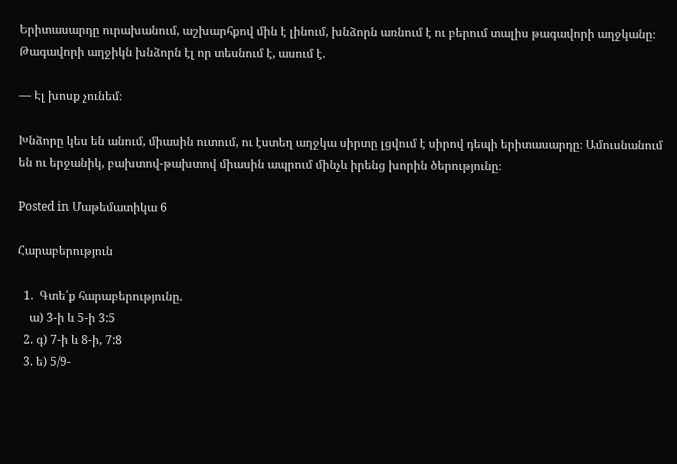Երիտասարդը ուրախանում, աշխարհքով մին է լինում, խնձորն առնում է ու բերում տալիս թագավորի աղջկանը։ Թագավորի աղջիկն խնձորն էլ որ տեսնում է, ասում է.

— Էլ խոսք չունեմ։

Խնձորը կես են անում, միասին ուտում, ու էստեղ աղջկա սիրտը լցվում է սիրով դեպի երիտասարդը։ Ամուսնանում են ու երջանիկ, բախտով-թախտով միասին ապրում մինչև իրենց խորին ծերությունը։

Posted in Մաթեմատիկա 6

Հարաբերություն

  1.  Գտե՛ք հարաբերությունը.
    ա) 3-ի և 5-ի 3:5
  2. գ) 7-ի և 8-ի, 7:8
  3. ե) 5/9-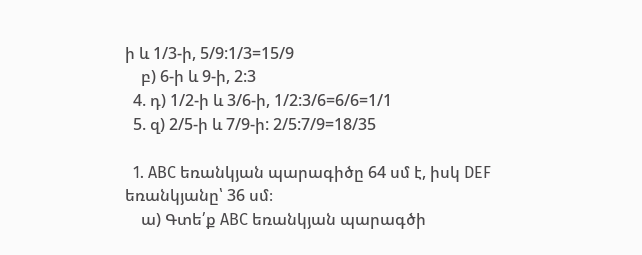ի և 1/3-ի, 5/9:1/3=15/9
    բ) 6-ի և 9-ի, 2:3
  4. դ) 1/2-ի և 3/6-ի, 1/2:3/6=6/6=1/1
  5. զ) 2/5-ի և 7/9-ի: 2/5:7/9=18/35

  1. ABC եռանկյան պարագիծը 64 սմ է, իսկ DEF եռանկյանը՝ 36 սմ։
    ա) Գտե՛ք ABC եռանկյան պարագծի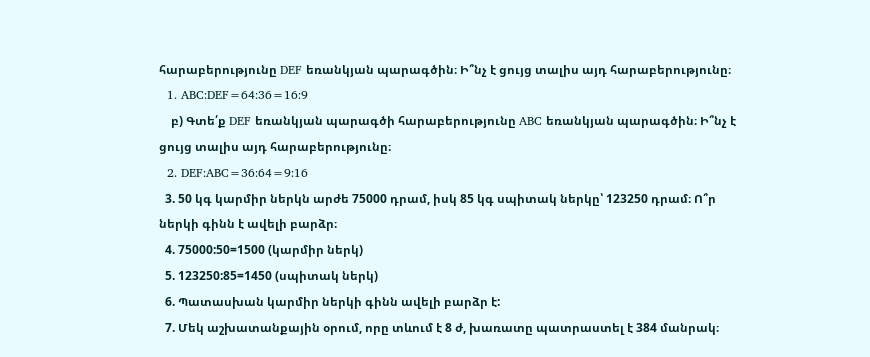հարաբերությունը DEF եռանկյան պարագծին։ Ի՞նչ է ցույց տալիս այդ հարաբերությունը։
  1. ABC:DEF=64:36=16:9
    բ) Գտե՛ք DEF եռանկյան պարագծի հարաբերությունը ABC եռանկյան պարագծին։ Ի՞նչ է ցույց տալիս այդ հարաբերությունը։
  2. DEF:ABC=36:64=9:16
  3. 50 կգ կարմիր ներկն արժե 75000 դրամ, իսկ 85 կգ սպիտակ ներկը՝ 123250 դրամ։ Ո՞ր ներկի գինն է ավելի բարձր։
  4. 75000:50=1500 (կարմիր ներկ)
  5. 123250:85=1450 (սպիտակ ներկ)
  6. Պատասխան կարմիր ներկի գինն ավելի բարձր է:
  7. Մեկ աշխատանքային օրում, որը տևում է 8 ժ, խառատը պատրաստել է 384 մանրակ։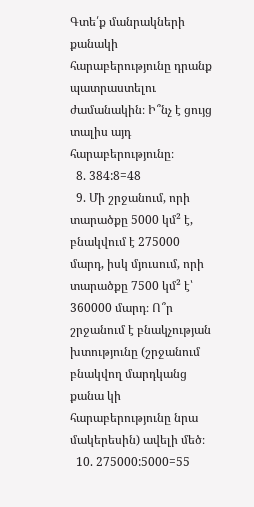Գտե՛ք մանրակների քանակի հարաբերությունը դրանք պատրաստելու ժամանակին։ Ի՞նչ է ցույց տալիս այդ հարաբերությունը։
  8. 384:8=48
  9. Մի շրջանում, որի տարածքը 5000 կմ² է, բնակվում է 275000 մարդ, իսկ մյուսում, որի տարածքը 7500 կմ² է՝ 360000 մարդ։ Ո՞ր շրջանում է բնակչության խտությունը (շրջանում բնակվող մարդկանց քանա կի հարաբերությունը նրա մակերեսին) ավելի մեծ։
  10. 275000:5000=55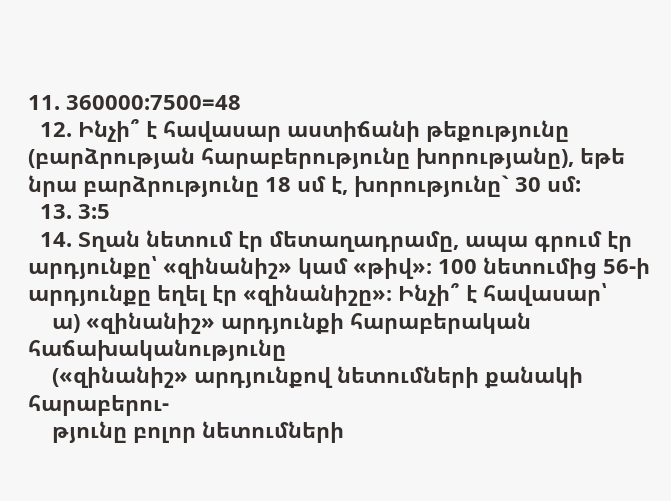11. 360000:7500=48
  12. Ինչի՞ է հավասար աստիճանի թեքությունը (բարձրության հարաբերությունը խորությանը), եթե նրա բարձրությունը 18 սմ է, խորությունը` 30 սմ:
  13. 3:5
  14. Տղան նետում էր մետաղադրամը, ապա գրում էր արդյունքը՝ «զինանիշ» կամ «թիվ»։ 100 նետումից 56-ի արդյունքը եղել էր «զինանիշը»։ Ինչի՞ է հավասար՝
    ա) «զինանիշ» արդյունքի հարաբերական հաճախականությունը
    («զինանիշ» արդյունքով նետումների քանակի հարաբերու-
    թյունը բոլոր նետումների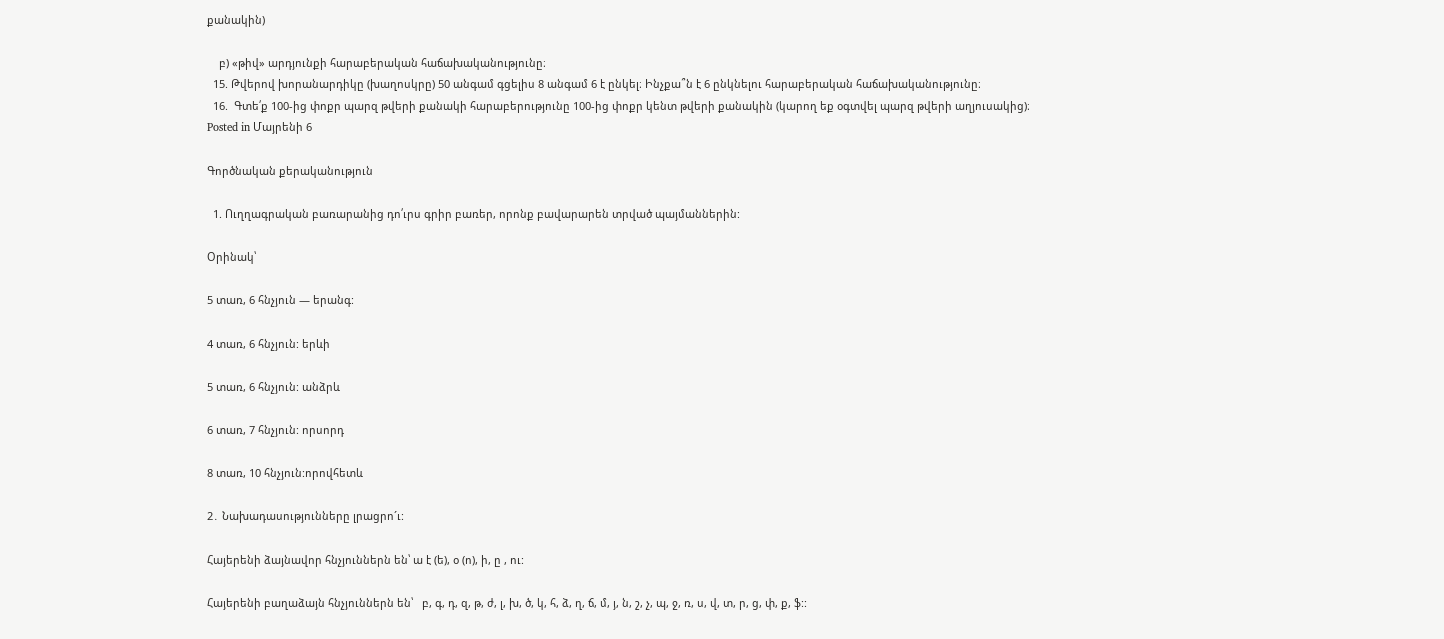քանակին)

    բ) «թիվ» արդյունքի հարաբերական հաճախականությունը։
  15. Թվերով խորանարդիկը (խաղոսկրը) 50 անգամ գցելիս 8 անգամ 6 է ընկել։ Ինչքա՞ն է 6 ընկնելու հարաբերական հաճախականությունը։
  16.  Գտե՛ք 100-ից փոքր պարզ թվերի քանակի հարաբերությունը 100-ից փոքր կենտ թվերի քանակին (կարող եք օգտվել պարզ թվերի աղյուսակից)։
Posted in Մայրենի 6

Գործնական քերականություն

  1. Ուղղագրական բառարանից դո՛ւրս գրիր բառեր, որոնք բավարարեն տրված պայմաններին:

Օրինակ՝

5 տառ, 6 հնչյուն — երանգ:

4 տառ, 6 հնչյուն: երևի

5 տառ, 6 հնչյուն: անձրև

6 տառ, 7 հնչյուն: որսորդ

8 տառ, 10 հնչյուն:որովհետև

2․ Նախադասությունները լրացրո´ւ:

Հայերենի ձայնավոր հնչյուններն են՝ ա է (ե), օ (ո), ի, ը , ու:

Հայերենի բաղաձայն հնչյուններն են՝   բ, գ, դ, զ, թ, ժ, լ, խ, ծ, կ, հ, ձ, ղ, ճ, մ, յ, ն, շ, չ, պ, ջ, ռ, ս, վ, տ, ր, ց, փ, ք, ֆ::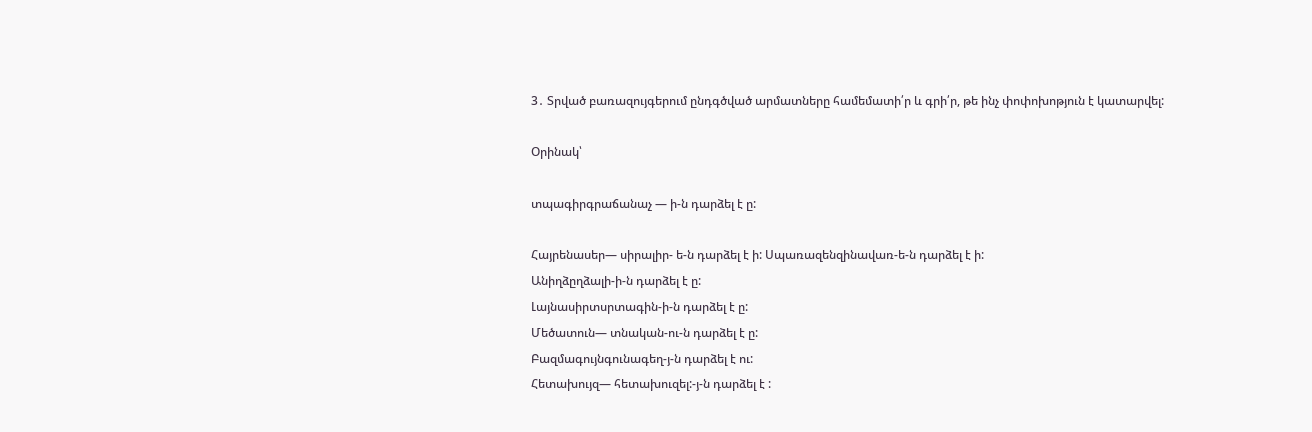3․ Տրված բառազույգերում ընդգծված արմատները համեմատի՛ր և գրի՛ր, թե ինչ փոփոխոթյուն է կատարվել:

Օրինակ՝

տպագիրգրաճանաչ — ի-ն դարձել է ը:

Հայրենասեր— սիրալիր- ե-ն դարձել է ի: Սպառազենզինավառ-ե-ն դարձել է ի:
Անիղձըղձալի-ի-ն դարձել է ը:
Լայնասիրտսրտագին-ի-ն դարձել է ը:
Մեծատուն— տնական-ու-ն դարձել է ը:
Բազմագույնգունագեղ-յ-ն դարձել է ու:
Հետախույզ— հետախուզել:-յ-ն դարձել է :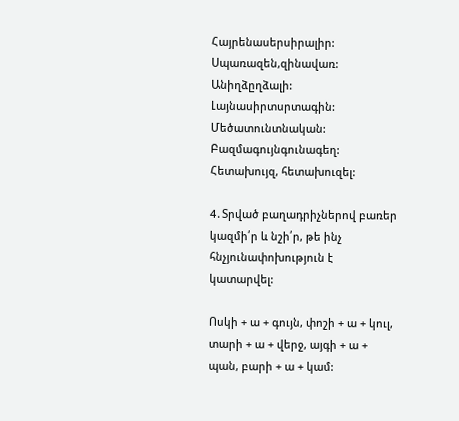Հայրենասերսիրալիր: Սպառազեն,զինավառ: Անիղձըղձալի: Լայնասիրտսրտագին: Մեծատունտնական: Բազմագույնգունագեղ: Հետախույզ, հետախուզել:

4․Տրված բաղադրիչներով բառեր կազմի՛ր և նշի՛ր, թե ինչ հնչյունափոխություն է կատարվել:

Ոսկի + ա + գույն, փոշի + ա + կուլ, տարի + ա + վերջ, այգի + ա + պան, բարի + ա + կամ: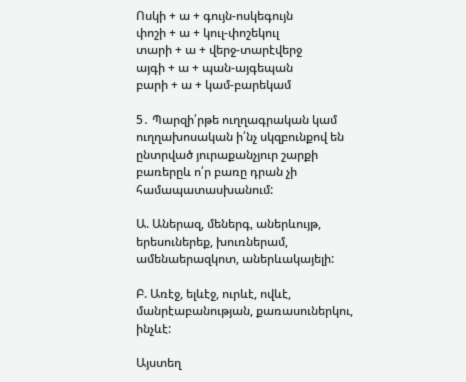Ոսկի + ա + գույն-ոսկեգույն
փոշի + ա + կուլ-փոշեկուլ
տարի + ա + վերջ-տարէվերջ
այգի + ա + պան-այգեպան
բարի + ա + կամ-բարեկամ

5․ Պարզի՛րթե ուղղագրական կամ ուղղախոսական ի՛նչ սկզբունքով են ընտրված յուրաքանչյուր շարքի բառերըև ո՛ր բառը դրան չի համապատասխանում:

Ա. Աներազ, մեներգ, աներևույթ, երեսուներեք, խուռներամ, ամենաերազկոտ, աներևակայելի:

Բ. Առէջ, ելևէջ, ուրևէ, ովևէ, մանրէաբանության, քառասուներկու, ինչևէ:

Այստեղ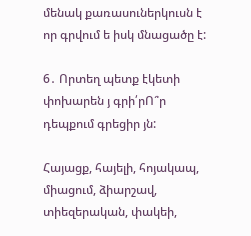մենակ քառասուներկուսն է որ գրվում ե իսկ մնացածը է:

6․ Որտեղ պետք էկետի փոխարեն յ գրի՛րՈ՞ր դեպքում գրեցիր յն:

Հայացք, հայելի, հոյակապ, միացում, ձիարշավ, տիեզերական, փակեի,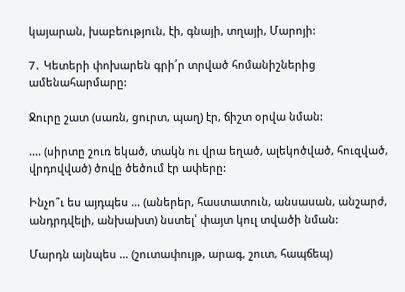կայարան, խաբեություն, էի, գնայի, տղայի, Մարոյի:

7․ Կետերի փոխարեն գրի՛ր տրված հոմանիշներից ամենահարմարը:

Ջուրը շատ (սառն, ցուրտ, պաղ) էր, ճիշտ օրվա նման:

…. (սիրտը շուռ եկած, տակն ու վրա եղած, ալեկոծված, հուզված, վրդովված) ծովը ծեծում էր ափերը:

Ինչո՞ւ ես այդպես … (աներեր, հաստատուն, անսասան, անշարժ, անդրդվելի, անխախտ) նստել՝ փայտ կուլ տվածի նման:

Մարդն այնպես … (շուտափույթ, արագ, շուտ, հապճեպ)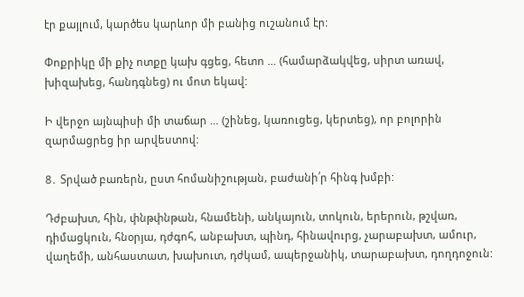էր քայլում, կարծես կարևոր մի բանից ուշանում էր:

Փոքրիկը մի քիչ ոտքը կախ գցեց, հետո … (համարձակվեց, սիրտ առավ, խիզախեց, հանդգնեց) ու մոտ եկավ:

Ի վերջո այնպիսի մի տաճար … (շինեց, կառուցեց, կերտեց), որ բոլորին զարմացրեց իր արվեստով:

8․ Տրված բառերն, ըստ հոմանիշության, բաժանի՛ր հինգ խմբի:

Դժբախտ, հին, փնթփնթան, հնամենի, անկայուն, տոկուն, երերուն, թշվառ, դիմացկուն, հնօրյա, դժգոհ, անբախտ, պինդ, հինավուրց, չարաբախտ, ամուր, վաղեմի, անհաստատ, խախուտ, դժկամ, ապերջանիկ, տարաբախտ, դողդոջուն: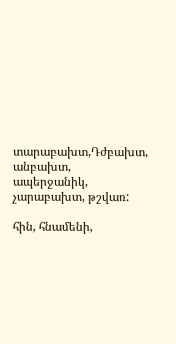տարաբախտ,Դժբախտ, անբախտ, ապերջանիկ, չարաբախտ, թշվառ:

հին, հնամենի,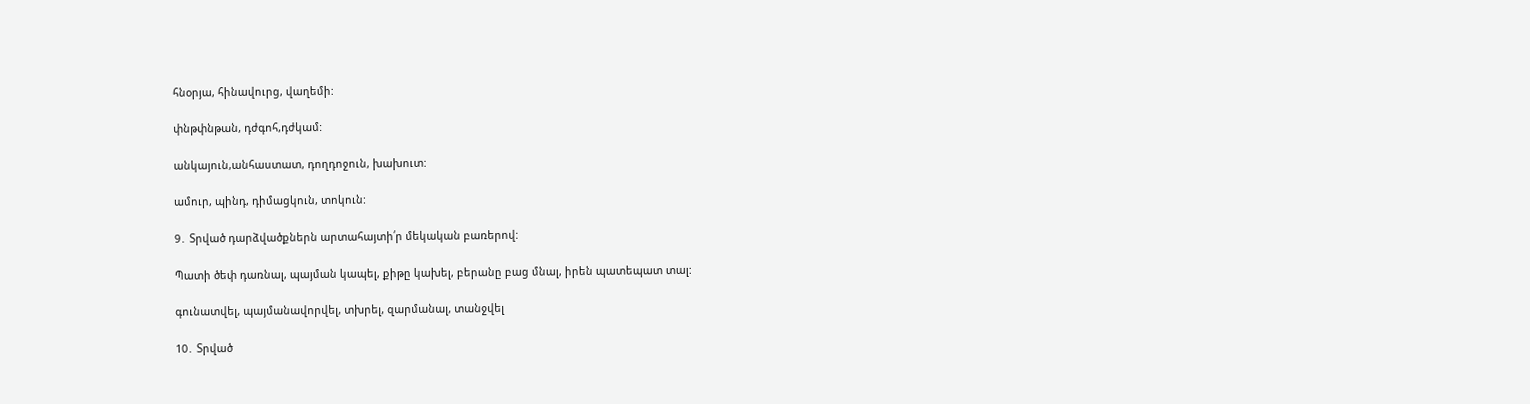հնօրյա, հինավուրց, վաղեմի:

փնթփնթան, դժգոհ,դժկամ:

անկայուն,անհաստատ, դողդոջուն, խախուտ:

ամուր, պինդ, դիմացկուն, տոկուն:

9․ Տրված դարձվածքներն արտահայտի՛ր մեկական բառերով:

Պատի ծեփ դառնալ, պայման կապել, քիթը կախել, բերանը բաց մնալ, իրեն պատեպատ տալ:

գունատվել, պայմանավորվել, տխրել, զարմանալ, տանջվել

10․ Տրված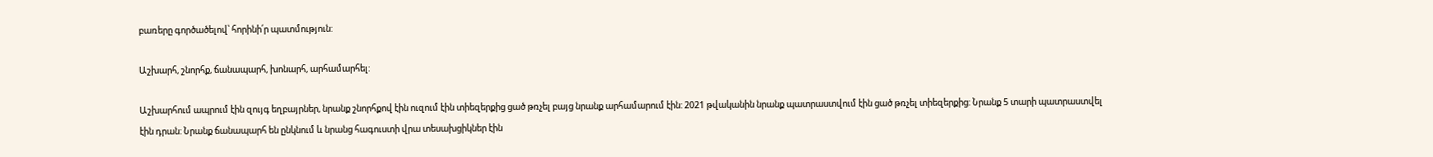բառերը գործածելով՝ հորինի՛ր պատմություն:

Աշխարհ, շնորհք, ճանապարհ, խոնարհ, արհամարհել:

Աշխարհում ապրում էին զույգ եղբայրներ, նրանք շնորհքով էին ուզում էին տիեզերքից ցած թռչել բայց նրանք արհամարում էին: 2021 թվականին նրանք պատրաստվում էին ցած թռչել տիեզերքից: Նրանք 5 տարի պատրաստվել էին դրան: Նրանք ճանապարհ են ընկնում և նրանց հագուստի վրա տեսախցիկներ էին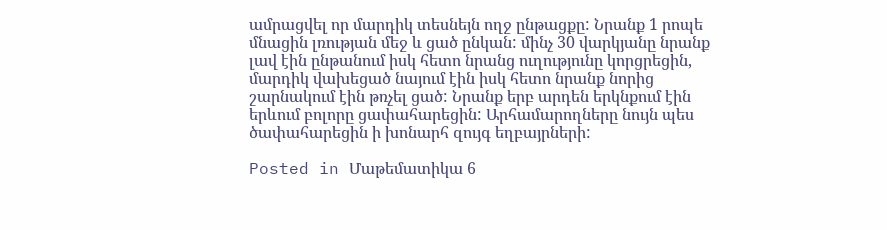ամրացվել որ մարդիկ տեսնեյն ողջ ընթացքը: Նրանք 1 րոպե մնացին լռության մեջ և ցած ընկան: մինչ 30 վարկյանը նրանք լավ էին ընթանում իսկ հետո նրանց ուղությունը կորցրեցին, մարդիկ վախեցած նայում էին իսկ հետո նրանք նորից շարնակում էին թռչել ցած: Նրանք երբ արդեն երկնքում էին երևում բոլորը ցափահարեցին: Արհամարողները նույն պես ծափահարեցին ի խոնարհ զույգ եղբայրների:

Posted in Մաթեմատիկա 6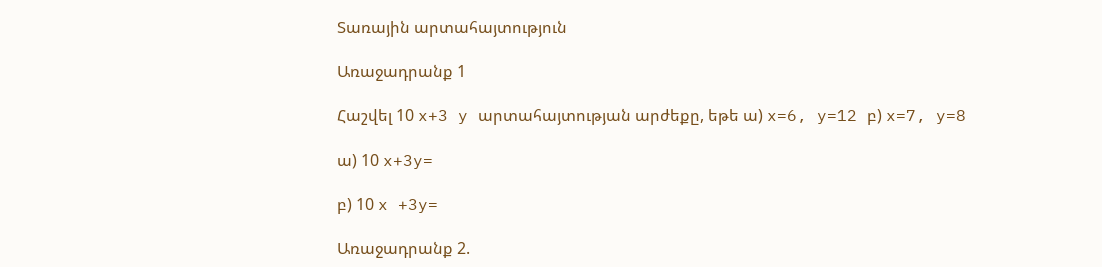Տառային արտահայտություն

Առաջադրանք 1

Հաշվել 10 x+3 y արտահայտության արժեքը, եթե ա) x=6, y=12 բ) x=7, y=8

ա) 10 x+3y=

բ) 10 x +3y=

Առաջադրանք 2.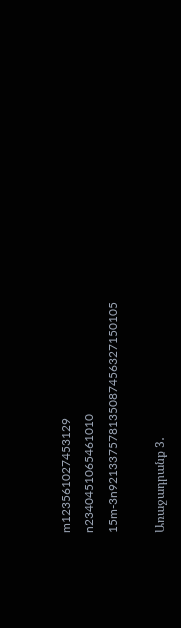m123561027453129
n2340451065461010
15m-3n921337578135087456327150105

Առաջադրանք 3․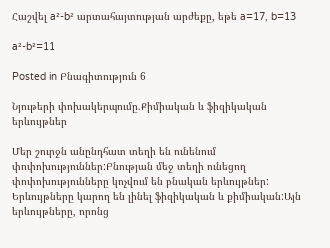Հաշվել a²-b² արտահայտության արժեքը, եթե a=17, b=13

a²-b²=11

Posted in Բնագիտություն 6

Նյութերի փոխակերպումը.Քիմիական և ֆիզիկական երևույթներ

Մեր շուրջն անընդհատ տեղի են ունենում փոփոխություններ:Բնության մեջ տեղի ունեցող փոփոխությունները կոչվում են բնական երևույթներ: Երևույթները կարող են լինել ֆիզիկական և քիմիական:Այն երևույթները, որոնց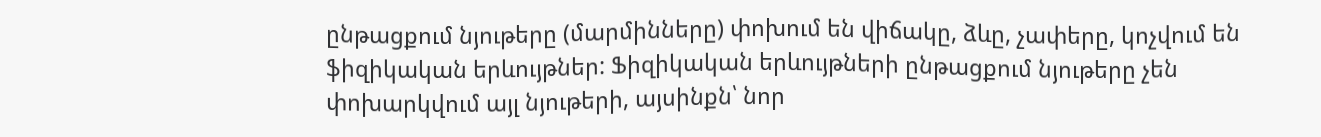ընթացքում նյութերը (մարմինները) փոխում են վիճակը, ձևը, չափերը, կոչվում են ֆիզիկական երևույթներ: Ֆիզիկական երևույթների ընթացքում նյութերը չեն փոխարկվում այլ նյութերի, այսինքն՝ նոր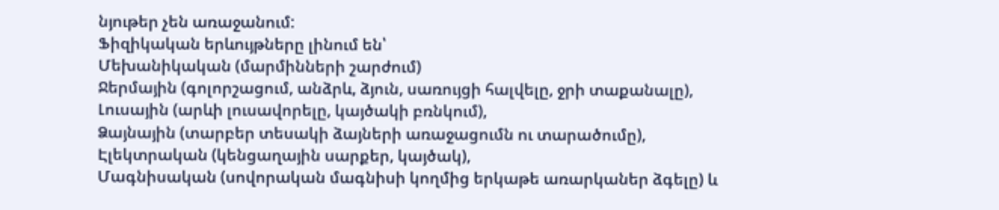նյութեր չեն առաջանում:
Ֆիզիկական երևույթները լինում են՝
Մեխանիկական (մարմինների շարժում)
Ջերմային (գոլորշացում, անձրև, ձյուն, սառույցի հալվելը, ջրի տաքանալը),
Լուսային (արևի լուսավորելը, կայծակի բռնկում),
Ձայնային (տարբեր տեսակի ձայների առաջացումն ու տարածումը),
Էլեկտրական (կենցաղային սարքեր, կայծակ),
Մագնիսական (սովորական մագնիսի կողմից երկաթե առարկաներ ձգելը) և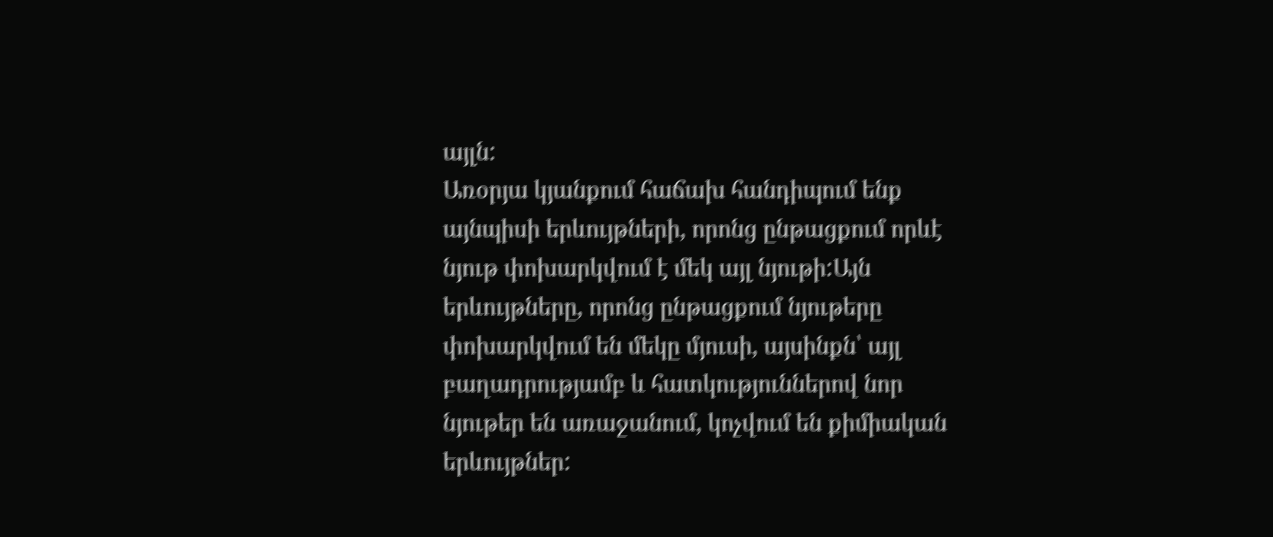այլն:
Առօրյա կյանքում հաճախ հանդիպում ենք այնպիսի երևույթների, որոնց ընթացքում որևէ նյութ փոխարկվում է մեկ այլ նյութի:Այն երևույթները, որոնց ընթացքում նյութերը փոխարկվում են մեկը մյուսի, այսինքն՝ այլ բաղադրությամբ և հատկություններով նոր նյութեր են առաջանում, կոչվում են քիմիական երևույթներ: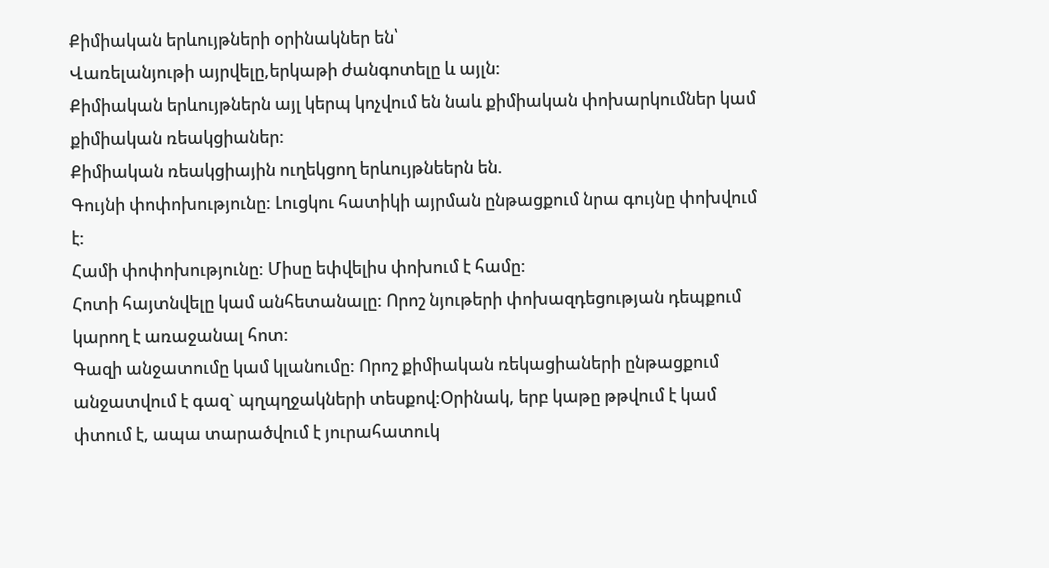Քիմիական երևույթների օրինակներ են՝
Վառելանյութի այրվելը,երկաթի ժանգոտելը և այլն:
Քիմիական երևույթներն այլ կերպ կոչվում են նաև քիմիական փոխարկումներ կամ քիմիական ռեակցիաներ:
Քիմիական ռեակցիային ուղեկցող երևույթնեերն են.
Գույնի փոփոխությունը: Լուցկու հատիկի այրման ընթացքում նրա գույնը փոխվում է:
Համի փոփոխությունը: Միսը եփվելիս փոխում է համը:
Հոտի հայտնվելը կամ անհետանալը: Որոշ նյութերի փոխազդեցության դեպքում կարող է առաջանալ հոտ:
Գազի անջատումը կամ կլանումը: Որոշ քիմիական ռեկացիաների ընթացքում անջատվում է գազ` պղպղջակների տեսքով:Օրինակ, երբ կաթը թթվում է կամ փտում է, ապա տարածվում է յուրահատուկ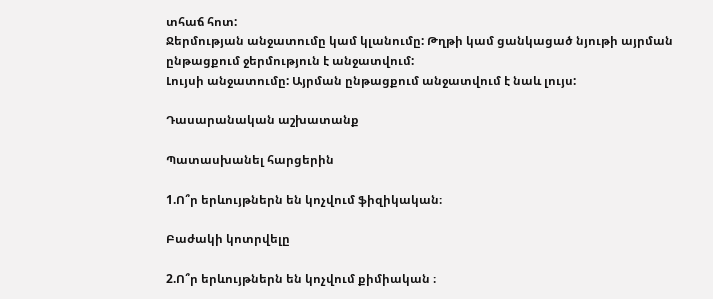տհաճ հոտ:
Ջերմության անջատումը կամ կլանումը: Թղթի կամ ցանկացած նյութի այրման ընթացքում ջերմություն է անջատվում:
Լույսի անջատումը: Այրման ընթացքում անջատվում է նաև լույս:

Դասարանական աշխատանք

Պատասխանել հարցերին

1.Ո՞ր երևույթներն են կոչվում ֆիզիկական։

Բաժակի կոտրվելը

2.Ո՞ր երևույթներն են կոչվում քիմիական ։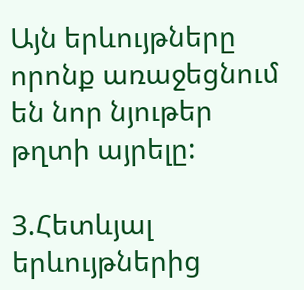Այն երևույթները որոնք առաջեցնում են նոր նյութեր թղտի այրելը:

3.Հետևյալ երևույթներից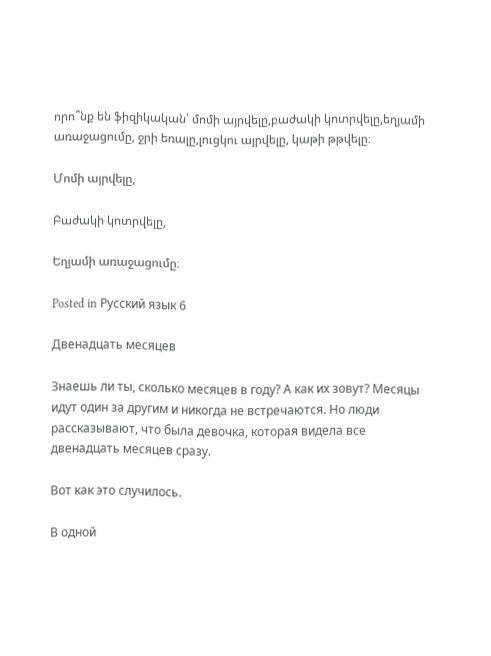որո՞նք են ֆիզիկական՝ մոմի այրվելը,բաժակի կոտրվելը,եղյամի առաջացումը, ջրի եռալը,լուցկու այրվելը, կաթի թթվելը։

Մոմի այրվելը,

Բաժակի կոտրվելը,

Եղյամի առաջացումը։

Posted in Русский язык 6

Двенадцать месяцев

Знаешь ли ты, сколько месяцев в году? А как их зовут? Месяцы идут один за другим и никогда не встречаются. Но люди рассказывают, что была девочка, которая видела все двенадцать месяцев сразу.

Вот как это случилось.

В одной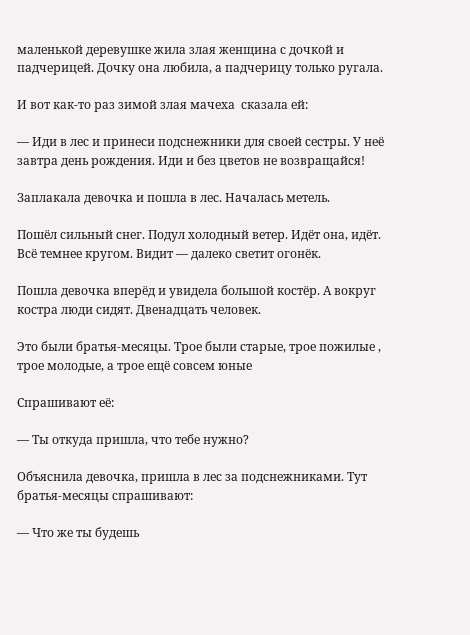маленькой деревушке жила злая женщина с дочкой и падчерицей. Дочку она любила, а падчерицу только ругала.

И вот как-то раз зимой злая мачеха  сказала ей:

— Иди в лес и принеси подснежники для своей сестры. У неё завтра день рождения. Иди и без цветов не возвращайся!

Заплакала девочка и пошла в лес. Началась метель.

Пошёл сильный снег. Подул холодный ветер. Идёт она, идёт. Всё темнее кругом. Видит — далеко светит огонёк.

Пошла девочка вперёд и увидела большой костёр. А вокруг костра люди сидят. Двенадцать человек.

Это были братья-месяцы. Трое были старые, трое пожилые , трое молодые, а трое ещё совсем юные

Спрашивают её:

— Ты откуда пришла, что тебе нужно?

Объяснила девочка, пришла в лес за подснежниками. Тут братья-месяцы спрашивают:

— Что же ты будешь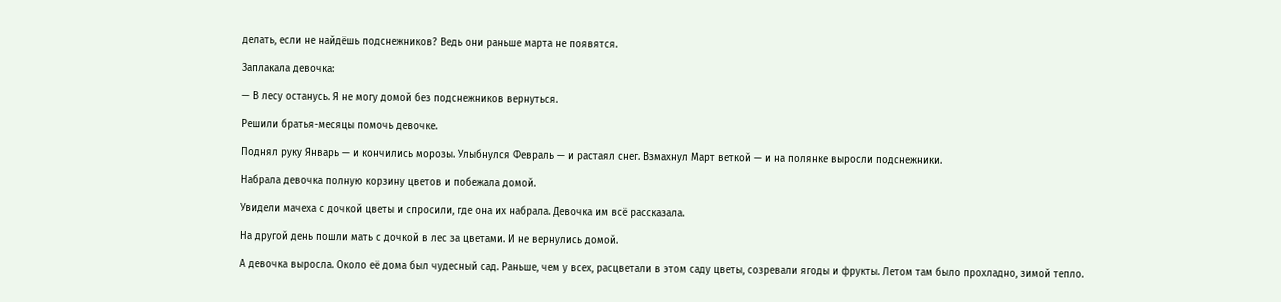делать, если не найдёшь подснежников? Ведь они раньше марта не появятся.

Заплакала девочка:

— В лесу останусь. Я не могу домой без подснежников вернуться.

Решили братья-месяцы помочь девочке.

Поднял руку Январь — и кончились морозы. Улыбнулся Февраль — и растаял снег. Взмахнул Март веткой — и на полянке выросли подснежники.

Набрала девочка полную корзину цветов и побежала домой.

Увидели мачеха с дочкой цветы и спросили, где она их набрала. Девочка им всё рассказала.

На другой день пошли мать с дочкой в лес за цветами. И не вернулись домой.

А девочка выросла. Около её дома был чудесный сад. Раньше, чем у всех, расцветали в этом саду цветы, созревали ягоды и фрукты. Летом там было прохладно, зимой тепло.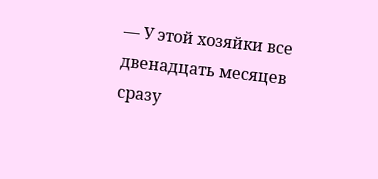— У этой хозяйки все двенадцать месяцев сразу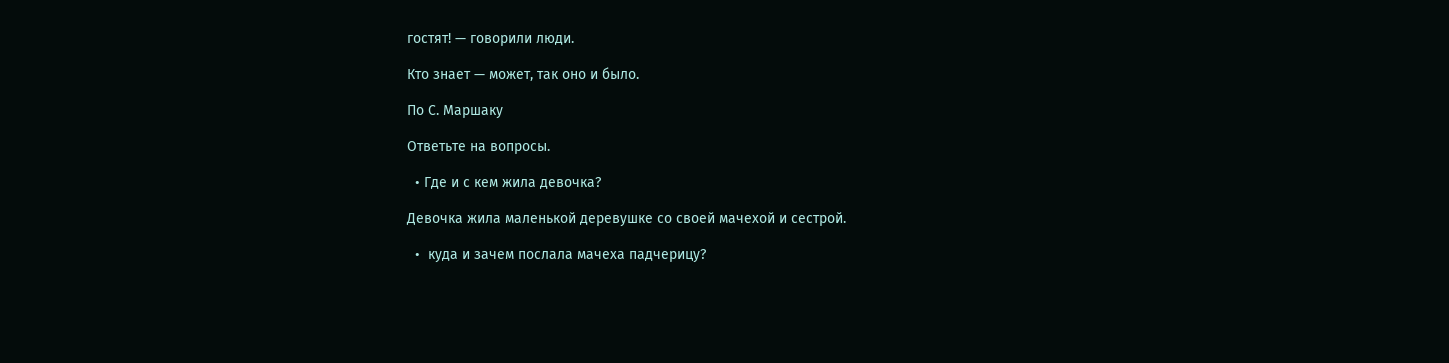гостят! — говорили люди.

Кто знает — может, так оно и было.

По С. Маршаку

Ответьте на вопросы.

  • Где и с кем жила девочка?

Девочка жила маленькой деревушке со своей мачехой и сестрой.

  •  куда и зачем послала мачеха падчерицу?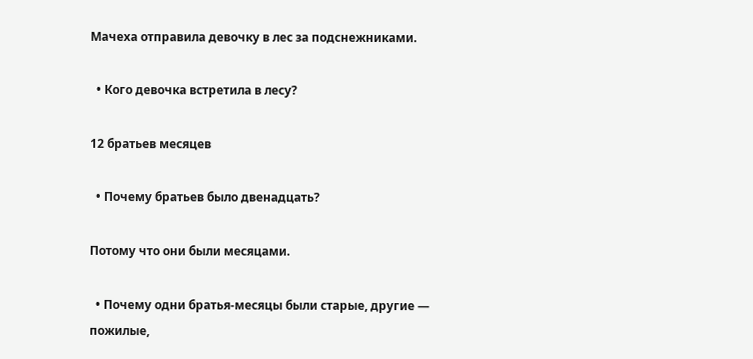Мачеха отправила девочку в лес за подснежниками.

  • Кого девочка встретила в лесу?

12 братьев месяцев

  • Почему братьев было двенадцать?

Потому что они были месяцами.

  • Почему одни братья-месяцы были старые, другие — пожилые,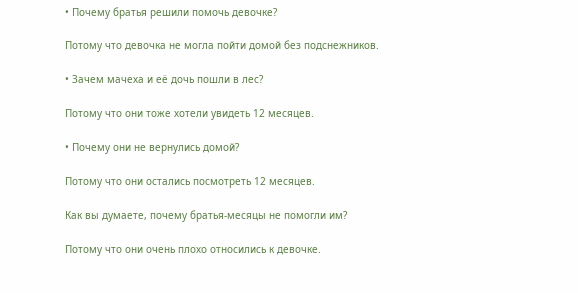• Почему братья решили помочь девочке?

Потому что девочка не могла пойти домой без подснежников.

• Зачем мачеха и её дочь пошли в лес?

Потому что они тоже хотели увидеть 12 месяцев.

• Почему они не вернулись домой?

Потому что они остались посмотреть 12 месяцев.

Как вы думаете, почему братья-месяцы не помогли им?

Потому что они очень плохо относились к девочке.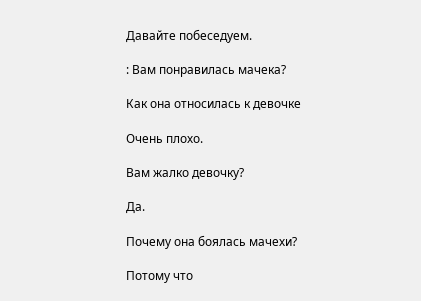Давайте побеседуем.

: Вам понравилась мачека?

Как она относилась к девочке

Очень плохо.

Вам жалко девочку?

Да.

Почему она боялась мачехи?

Потому что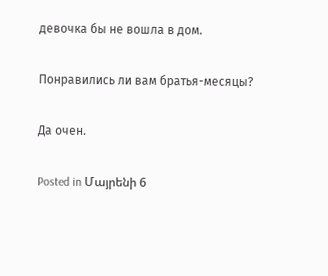девочка бы не вошла в дом.

Понравились ли вам братья-месяцы?

Да очен.

Posted in Մայրենի 6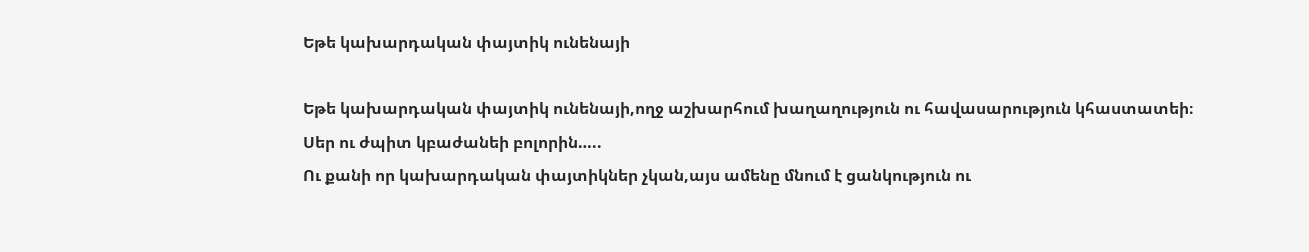Եթե կախարդական փայտիկ ունենայի

Եթե կախարդական փայտիկ ունենայի,ողջ աշխարհում խաղաղություն ու հավասարություն կհաստատեի։
Սեր ու ժպիտ կբաժանեի բոլորին…..
Ու քանի որ կախարդական փայտիկներ չկան,այս ամենը մնում է ցանկություն ու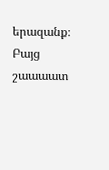երազանք։
Բայց շաաաատ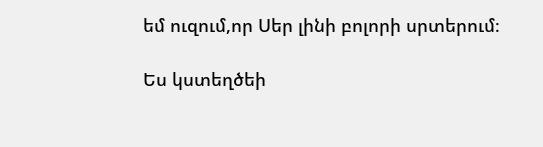եմ ուզում,որ Սեր լինի բոլորի սրտերում։

Ես կստեղծեի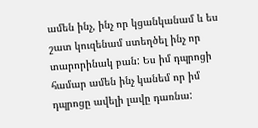ամեն ինչ, ինչ որ կցանկանամ և ես շատ կուզենամ ստեղծել ինչ որ տարորինակ բան: Ես իմ դպրոցի համար ամեն ինչ կանեմ որ իմ դպրոցը ավելի լավը դառնա: